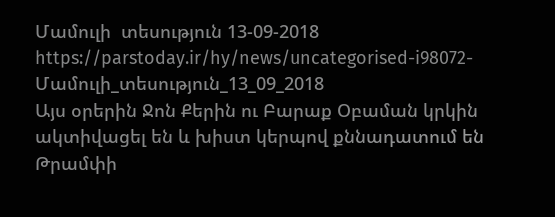Մամուլի  տեսություն 13-09-2018
https://parstoday.ir/hy/news/uncategorised-i98072-Մամուլի_տեսություն_13_09_2018
Այս օրերին Ջոն Քերին ու Բարաք Օբաման կրկին ակտիվացել են և խիստ կերպով քննադատում են Թրամփի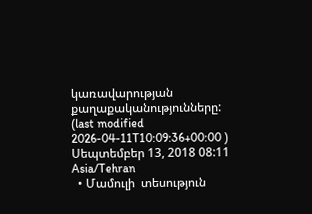կառավարության քաղաքականությունները:
(last modified 2026-04-11T10:09:36+00:00 )
Սեպտեմբեր 13, 2018 08:11 Asia/Tehran
  • Մամուլի  տեսություն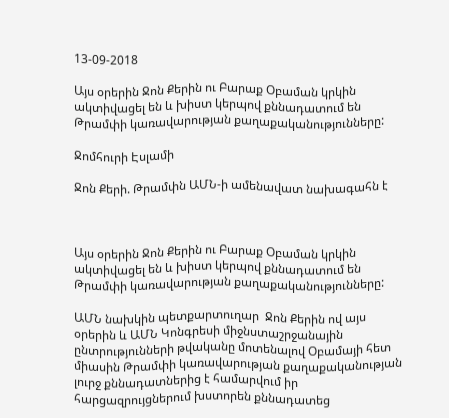13-09-2018

Այս օրերին Ջոն Քերին ու Բարաք Օբաման կրկին ակտիվացել են և խիստ կերպով քննադատում են Թրամփի կառավարության քաղաքականությունները:

Ջոմհուրի Էսլամի

Ջոն Քերի. Թրամփն ԱՄՆ-ի ամենավատ նախագահն է



Այս օրերին Ջոն Քերին ու Բարաք Օբաման կրկին ակտիվացել են և խիստ կերպով քննադատում են Թրամփի կառավարության քաղաքականությունները:

ԱՄՆ նախկին պետքարտուղար  Ջոն Քերին ով այս օրերին և ԱՄՆ Կոնգրեսի միջնստաշրջանային ընտրությունների թվականը մոտենալով Օբամայի հետ միասին Թրամփի կառավարության քաղաքականության լուրջ քննադատներից է համարվում իր հարցազրույցներում խստորեն քննադատեց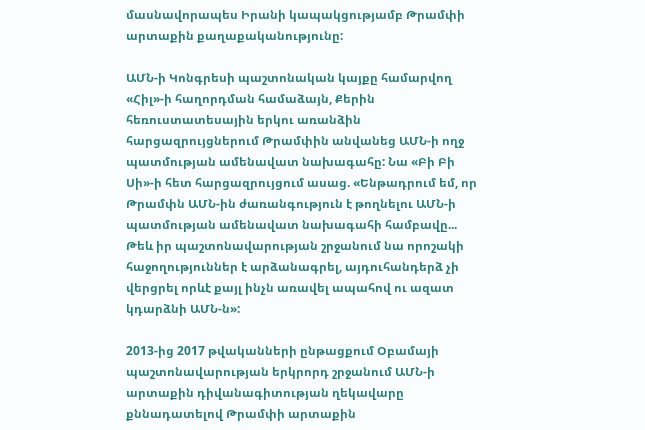մասնավորապես Իրանի կապակցությամբ Թրամփի արտաքին քաղաքականությունը:

ԱՄՆ-ի Կոնգրեսի պաշտոնական կայքը համարվող «Հիլ»-ի հաղորդման համաձայն, Քերին հեռուստատեսային երկու առանձին հարցազրույցներում Թրամփին անվանեց ԱՄՆ-ի ողջ պատմության ամենավատ նախագահը: Նա «Բի Բի Սի»-ի հետ հարցազրույցում ասաց. «Ենթադրում եմ, որ Թրամփն ԱՄՆ-ին ժառանգություն է թողնելու ԱՄՆ-ի պատմության ամենավատ նախագահի համբավը... Թեև իր պաշտոնավարության շրջանում նա որոշակի հաջողություններ է արձանագրել, այդուհանդերձ չի վերցրել որևէ քայլ ինչն առավել ապահով ու ազատ կդարձնի ԱՄՆ-ն»:

2013-ից 2017 թվականների ընթացքում Օբամայի պաշտոնավարության երկրորդ շրջանում ԱՄՆ-ի արտաքին դիվանագիտության ղեկավարը քննադատելով Թրամփի արտաքին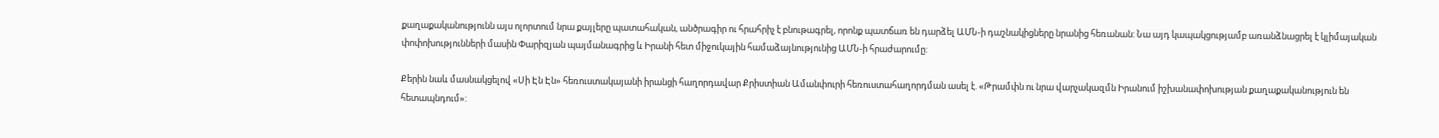քաղաքականությունն այս ոլորտում նրա քայլերը պատահական, անծրագիր ու հրահրիչ է բնութագրել, որոնք պատճառ են դարձել ԱՄՆ-ի դաշնակիցները նրանից հեռանան: Նա այդ կապակցությամբ առանձնացրել է կլիմայական փոփոխությունների մասին Փարիզյան պայմանագրից և Իրանի հետ միջուկային համաձայնությունից ԱՄՆ-ի հրաժարումը:

Քերին նաև մասնակցելով «Սի Էն Էն» հեռուստակայանի իրանցի հաղորդավար Քրիստիան Ամանփուրի հեռուստահաղորդման ասել է. «Թրամփն ու նրա վարչակազմն Իրանում իշխանափոխության քաղաքականություն են հետապնդում»: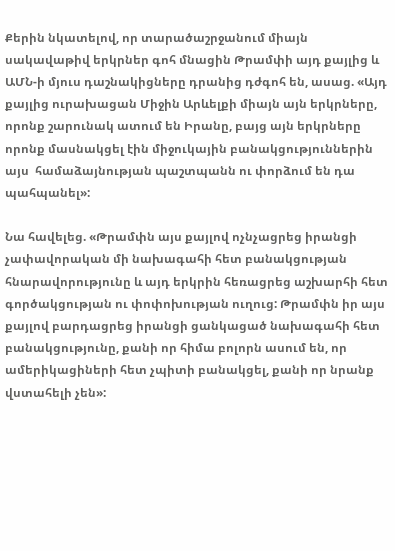Քերին նկատելով, որ տարածաշրջանում միայն սակավաթիվ երկրներ գոհ մնացին Թրամփի այդ քայլից և ԱՄՆ-ի մյուս դաշնակիցները դրանից դժգոհ են, ասաց. «Այդ քայլից ուրախացան Միջին Արևելքի միայն այն երկրները, որոնք շարունակ ատում են Իրանը, բայց այն երկրները որոնք մասնակցել էին միջուկային բանակցություններին այս  համաձայնության պաշտպանն ու փորձում են դա պահպանել»:

Նա հավելեց. «Թրամփն այս քայլով ոչնչացրեց իրանցի չափավորական մի նախագահի հետ բանակցության հնարավորությունը և այդ երկրին հեռացրեց աշխարհի հետ գործակցության ու փոփոխության ուղուց: Թրամփն իր այս քայլով բարդացրեց իրանցի ցանկացած նախագահի հետ բանակցությունը, քանի որ հիմա բոլորն ասում են, որ ամերիկացիների հետ չպիտի բանակցել, քանի որ նրանք վստահելի չեն»: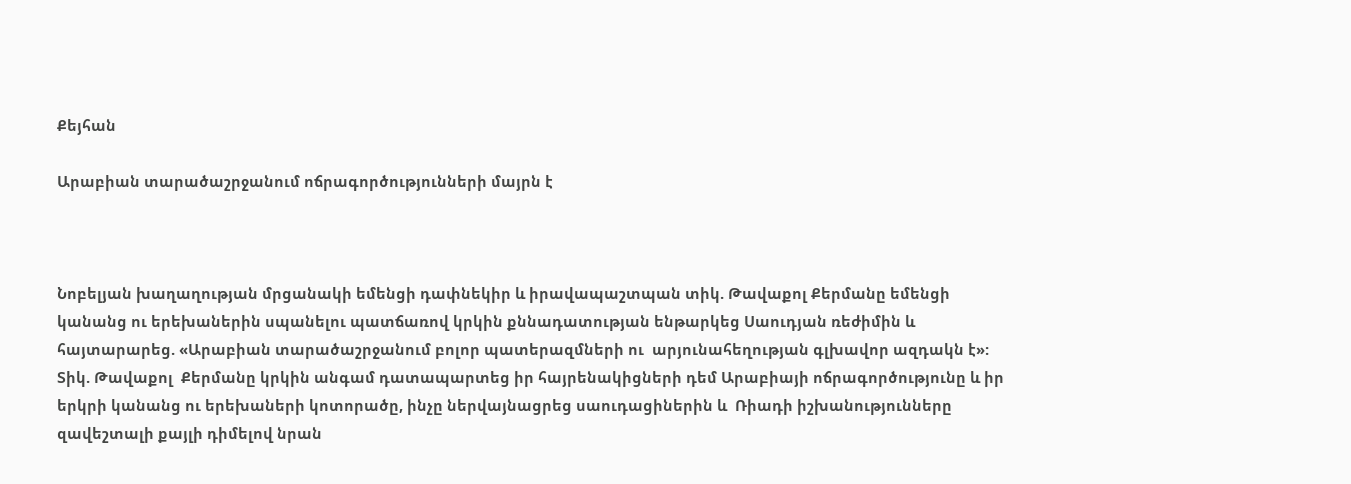Քեյհան

Արաբիան տարածաշրջանում ոճրագործությունների մայրն է



Նոբելյան խաղաղության մրցանակի եմենցի դափնեկիր և իրավապաշտպան տիկ. Թավաքոլ Քերմանը եմենցի կանանց ու երեխաներին սպանելու պատճառով կրկին քննադատության ենթարկեց Սաուդյան ռեժիմին և հայտարարեց. «Արաբիան տարածաշրջանում բոլոր պատերազմների ու  արյունահեղության գլխավոր ազդակն է»: Տիկ. Թավաքոլ  Քերմանը կրկին անգամ դատապարտեց իր հայրենակիցների դեմ Արաբիայի ոճրագործությունը և իր  երկրի կանանց ու երեխաների կոտորածը, ինչը ներվայնացրեց սաուդացիներին և  Ռիադի իշխանությունները զավեշտալի քայլի դիմելով նրան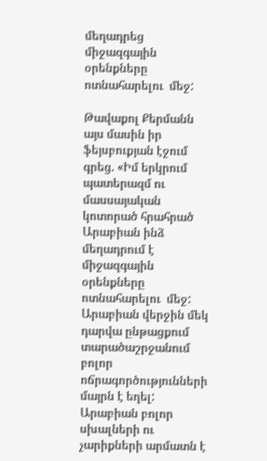մեղադրեց միջազգային օրենքները ոտնահարելու  մեջ:

Թավաքոլ Քերմանն այս մասին իր ֆեյսբուքյան էջում գրեց. «Իմ երկրում պատերազմ ու մասսայական կոտորած հրահրած  Արաբիան ինձ մեղադրում է միջազգային օրենքները ոտնահարելու  մեջ: Արաբիան վերջին մեկ դարվա ընթացքում տարածաշրջանում բոլոր ոճրագործությունների մայրն է եղել: Արաբիան բոլոր  սխալների ու չարիքների արմատն է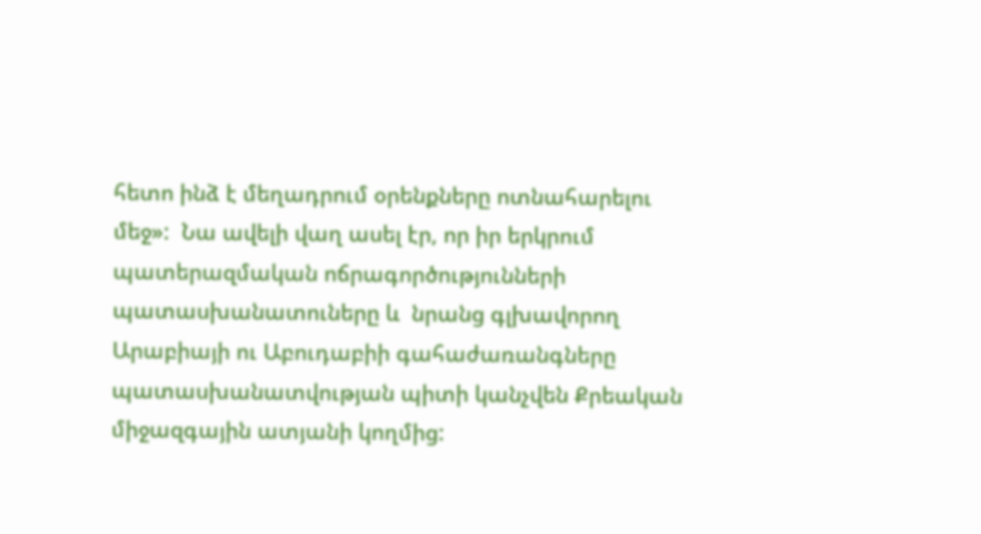հետո ինձ է մեղադրում օրենքները ոտնահարելու  մեջ»:  Նա ավելի վաղ ասել էր, որ իր երկրում պատերազմական ոճրագործությունների պատասխանատուները և  նրանց գլխավորող Արաբիայի ու Աբուդաբիի գահաժառանգները պատասխանատվության պիտի կանչվեն Քրեական միջազգային ատյանի կողմից: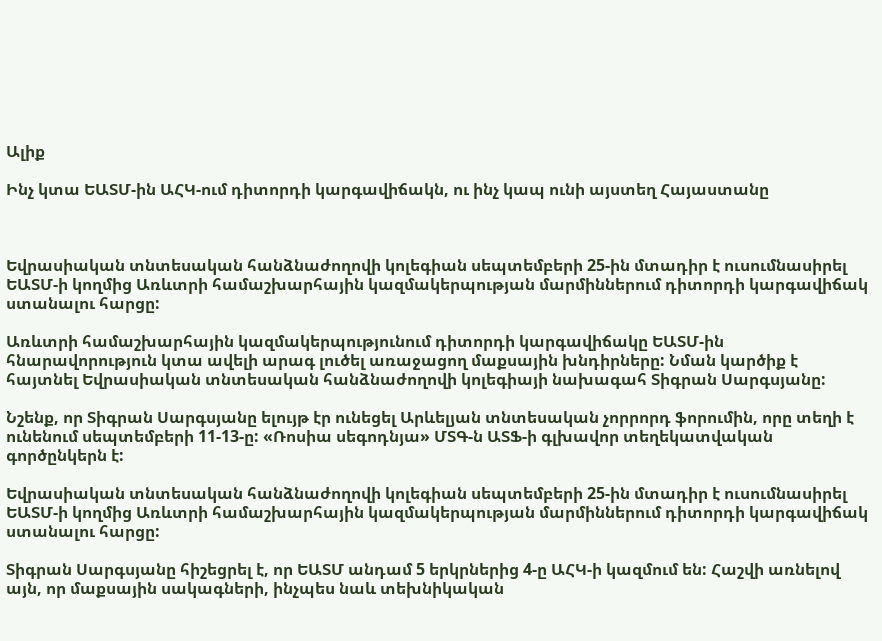Ալիք

Ինչ կտա ԵԱՏՄ-ին ԱՀԿ-ում դիտորդի կարգավիճակն, ու ինչ կապ ունի այստեղ Հայաստանը



Եվրասիական տնտեսական հանձնաժողովի կոլեգիան սեպտեմբերի 25-ին մտադիր է ուսումնասիրել ԵԱՏՄ-ի կողմից Առևտրի համաշխարհային կազմակերպության մարմիններում դիտորդի կարգավիճակ ստանալու հարցը:

Առևտրի համաշխարհային կազմակերպությունում դիտորդի կարգավիճակը ԵԱՏՄ-ին հնարավորություն կտա ավելի արագ լուծել առաջացող մաքսային խնդիրները: Նման կարծիք է հայտնել Եվրասիական տնտեսական հանձնաժողովի կոլեգիայի նախագահ Տիգրան Սարգսյանը:

Նշենք, որ Տիգրան Սարգսյանը ելույթ էր ունեցել Արևելյան տնտեսական չորրորդ ֆորումին, որը տեղի է ունենում սեպտեմբերի 11-13-ը: «Ռոսիա սեգոդնյա» ՄՏԳ-ն ԱՏՖ-ի գլխավոր տեղեկատվական  գործընկերն է:

Եվրասիական տնտեսական հանձնաժողովի կոլեգիան սեպտեմբերի 25-ին մտադիր է ուսումնասիրել ԵԱՏՄ-ի կողմից Առևտրի համաշխարհային կազմակերպության մարմիններում դիտորդի կարգավիճակ ստանալու հարցը:

Տիգրան Սարգսյանը հիշեցրել է, որ ԵԱՏՄ անդամ 5 երկրներից 4-ը ԱՀԿ-ի կազմում են: Հաշվի առնելով այն, որ մաքսային սակագների, ինչպես նաև տեխնիկական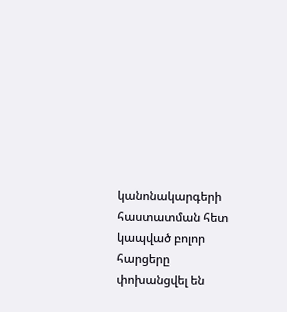կանոնակարգերի հաստատման հետ կապված բոլոր հարցերը փոխանցվել են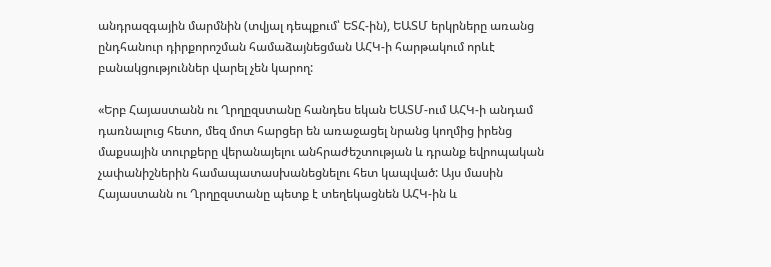անդրազգային մարմնին (տվյալ դեպքում՝ ԵՏՀ-ին), ԵԱՏՄ երկրները առանց ընդհանուր դիրքորոշման համաձայնեցման ԱՀԿ-ի հարթակում որևէ բանակցություններ վարել չեն կարող:

«Երբ Հայաստանն ու Ղրղըզստանը հանդես եկան ԵԱՏՄ-ում ԱՀԿ-ի անդամ դառնալուց հետո, մեզ մոտ հարցեր են առաջացել նրանց կողմից իրենց մաքսային տուրքերը վերանայելու անհրաժեշտության և դրանք եվրոպական չափանիշներին համապատասխանեցնելու հետ կապված: Այս մասին Հայաստանն ու Ղրղըզստանը պետք է տեղեկացնեն ԱՀԿ-ին և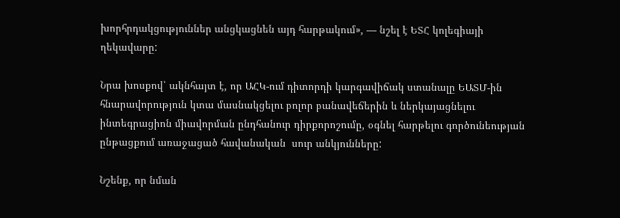խորհրդակցություններ անցկացնեն այդ հարթակում», — նշել է ԵՏՀ կոլեգիայի ղեկավարը:

Նրա խոսքով՝ ակնհայտ է, որ ԱՀԿ-ում դիտորդի կարգավիճակ ստանալը ԵԱՏՄ-ին հնարավորություն կտա մասնակցելու բոլոր բանավեճերին և ներկայացնելու ինտեգրացիոն միավորման ընդհանուր դիրքորոշումը, օգնել հարթելու գործունեության ընթացքում առաջացած հավանական  սուր անկյունները:

Նշենք, որ նման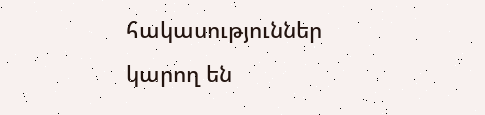հակասություններ կարող են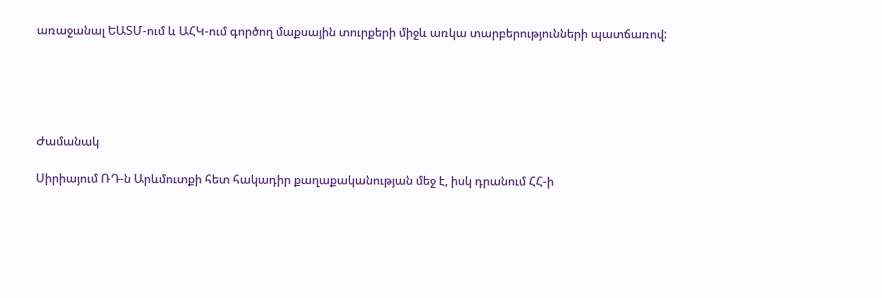առաջանալ ԵԱՏՄ-ում և ԱՀԿ-ում գործող մաքսային տուրքերի միջև առկա տարբերությունների պատճառով:





Ժամանակ

Սիրիայում ՌԴ-ն Արևմուտքի հետ հակադիր քաղաքականության մեջ է, իսկ դրանում ՀՀ-ի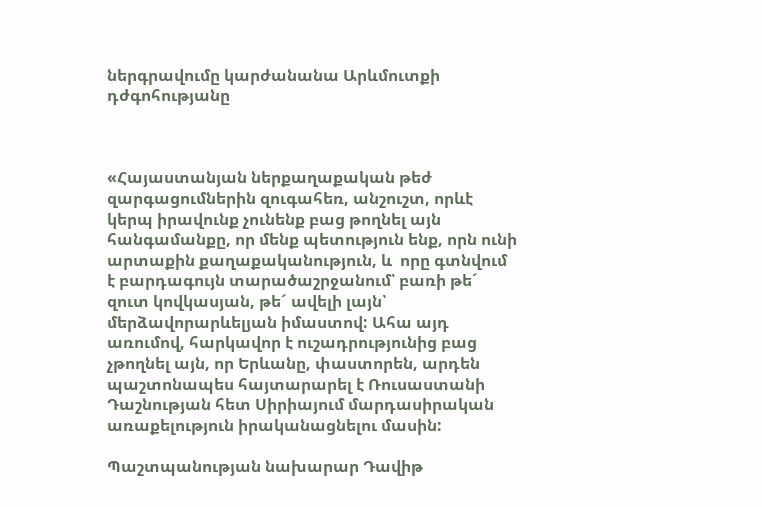ներգրավումը կարժանանա Արևմուտքի դժգոհությանը



«Հայաստանյան ներքաղաքական թեժ զարգացումներին զուգահեռ, անշուշտ, որևէ կերպ իրավունք չունենք բաց թողնել այն հանգամանքը, որ մենք պետություն ենք, որն ունի արտաքին քաղաքականություն, և  որը գտնվում է բարդագույն տարածաշրջանում՝ բառի թե´ զուտ կովկասյան, թե´ ավելի լայն՝ մերձավորարևելյան իմաստով: Ահա այդ առումով, հարկավոր է ուշադրությունից բաց չթողնել այն, որ Երևանը, փաստորեն, արդեն պաշտոնապես հայտարարել է Ռուսաստանի Դաշնության հետ Սիրիայում մարդասիրական առաքելություն իրականացնելու մասին:

Պաշտպանության նախարար Դավիթ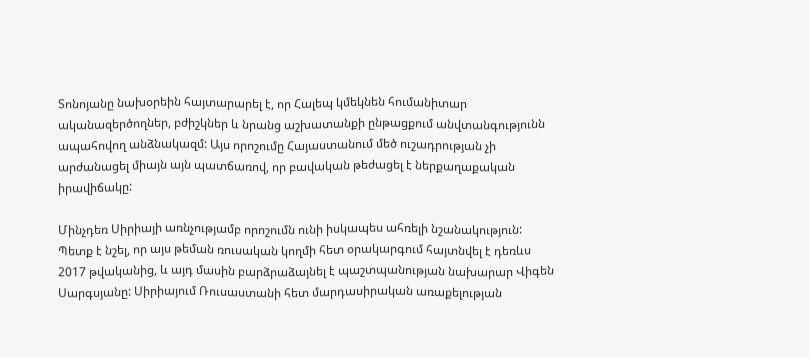Տոնոյանը նախօրեին հայտարարել է, որ Հալեպ կմեկնեն հումանիտար ականազերծողներ, բժիշկներ և նրանց աշխատանքի ընթացքում անվտանգությունն ապահովող անձնակազմ: Այս որոշումը Հայաստանում մեծ ուշադրության չի արժանացել միայն այն պատճառով, որ բավական թեժացել է ներքաղաքական իրավիճակը:

Մինչդեռ Սիրիայի առնչությամբ որոշումն ունի իսկապես ահռելի նշանակություն: Պետք է նշել, որ այս թեման ռուսական կողմի հետ օրակարգում հայտնվել է դեռևս 2017 թվականից, և այդ մասին բարձրաձայնել է պաշտպանության նախարար Վիգեն Սարգսյանը: Սիրիայում Ռուսաստանի հետ մարդասիրական առաքելության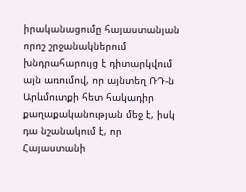իրականացումը հայաստանյան որոշ շրջանակներում խնդրահարույց է դիտարկվում այն առումով, որ այնտեղ ՌԴ-ն Արևմուտքի հետ հակադիր քաղաքականության մեջ է, իսկ դա նշանակում է, որ Հայաստանի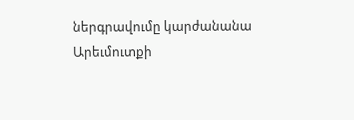ներգրավումը կարժանանա Արեւմուտքի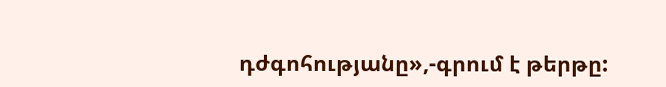դժգոհությանը»,-գրում է թերթը: